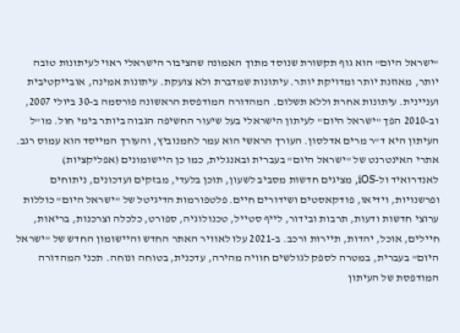"ישראל היום" הוא גוף תקשורת שנוסד מתוך האמונה שהציבור הישראלי ראוי לעיתונות טובה יותר, מאוזנת יותר ומדויקת יותר. עיתונות שמדברת ולא צועקת. עיתונות אמינה, אובייקטיבית ועניינית. עיתונות אחרת וללא תשלום. המהדורה המודפסת הראשונה פורסמה ב-30 ביולי 2007, וב-2010 הפך "ישראל היום" לעיתון הישראלי בעל שיעור החשיפה הגבוה ביותר בימי חול. מו"ל העיתון היא ד"ר מרים אדלסון. העורך הראשי הוא עמר לחמנוביץ, והעורך המייסד הוא עמוס רגב. אתרי האינטרנט של "ישראל היום" בעברית ובאנגלית, כמו כן היישומונים (אפליקציות) לאנדרואיד ול-iOS, מציגים חדשות מסביב לשעון, תוכן בלעדי, מבזקים ועדכונים, ניתוחים ופרשנויות, וידיאו, פודקאסטים ושידורים חיים. פלטפורמות הדיגיטל של "ישראל היום" כוללות ערוצי חדשות ודעות, תרבות ובידור, לייף סטייל, טכנולוגיה, ספורט, כלכלה וצרכנות, בריאות, חיילים, אוכל, יהדות, תיירות ורכב. ב-2021 עלו לאוויר האתר החדש והיישומון החדש של "ישראל היום" בעברית, במטרה לספק לגולשים חוויה מהירה, עדכנית, בטוחה ונוחה. תכני המהדורה המודפסת של העיתון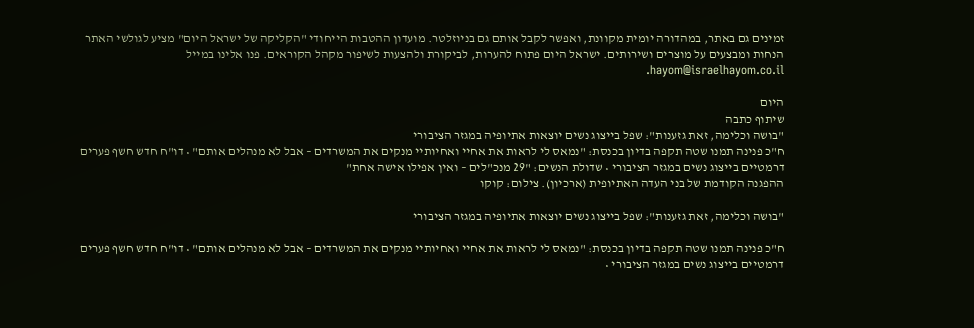זמינים גם באתר, במהדורה יומית מקוונת, ואפשר לקבל אותם גם בניוזלטר. מועדון ההטבות הייחודי "הקליקה של ישראל היום" מציע לגולשי האתר הנחות ומבצעים על מוצרים ושירותים. ישראל היום פתוח להערות, לביקורת ולהצעות לשיפור מקהל הקוראים. פנו אלינו במייל hayom@israelhayom.co.il.

היום
שיתוף כתבה
"בושה וכלימה, זאת גזענות": שפל בייצוג נשים יוצאות אתיופיה במגזר הציבורי
ח"כ פנינה תמנו שטה תקפה בדיון בכנסת: "נמאס לי לראות את אחיי ואחיותיי מנקים את המשרדים – אבל לא מנהלים אותם" • דו"ח חדש חשף פערים דרמטיים בייצוג נשים במגזר הציבורי • שדולת הנשים: "29 מנכ"לים – ואין אפילו אישה אחת"
ההפגנה הקודמת של בני העדה האתיופית (ארכיון). צילום: קוקו

"בושה וכלימה, זאת גזענות": שפל בייצוג נשים יוצאות אתיופיה במגזר הציבורי

ח"כ פנינה תמנו שטה תקפה בדיון בכנסת: "נמאס לי לראות את אחיי ואחיותיי מנקים את המשרדים – אבל לא מנהלים אותם" • דו"ח חדש חשף פערים דרמטיים בייצוג נשים במגזר הציבורי •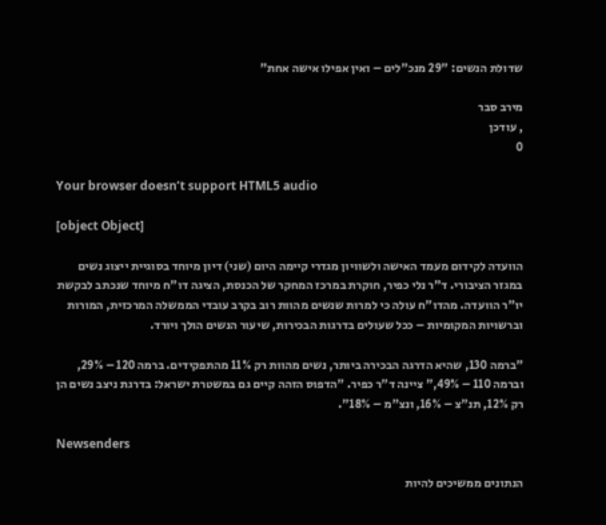שדולת הנשים: "29 מנכ"לים – ואין אפילו אישה אחת"

מירב סבר
, עודכן
0

Your browser doesn’t support HTML5 audio

[object Object]

הוועדה לקידום מעמד האישה ולשוויון מגדרי קיימה היום (שני) דיון מיוחד בסוגיית ייצוג נשים במגזר הציבורי. ד"ר נלי כפיר, חוקרת במרכז המחקר של הכנסת, הציגה דו"ח מיוחד שנכתב לבקשת יו"ר הוועדה. מהדו"ח עולה כי למרות שנשים מהוות רוב בקרב עובדי הממשלה המרכזית, המורות וברשויות המקומיות – ככל שעולים בדרגות הבכירות, שיעור הנשים הולך ויורד.

"ברמה 130, שהיא הדרגה הבכירה ביותר, נשים מהוות רק 11% מהתפקידים. ברמה 120 – 29%, וברמה 110 – 49%," ציינה ד"ר כפיר. "הדפוס הזהה קיים גם במשטרת ישראל: בדרגת ניצב נשים הן רק 12%, תנ"צ – 16%, ונצ"מ – 18%".

Newsenders

הנתונים ממשיכים להיות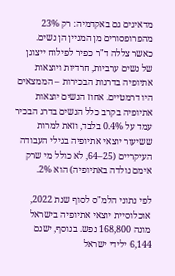מדאיגים גם באקדמיה: רק 23% מהפרופסורים מן המניין הן נשים. כאשר צללה ד"ר כפיר לפילוח ייצוגן של נשים ערביות, חרדיות ויוצאות אתיופיה בדרגות הבכירות – הממצאים היו דרמטיים. אחוז הנשים יוצאות אתיופיה בקרב כלל הנשים בדרג הבכיר עמד על 0.4% בלבד, וזאת למרות ששיעור יוצאי אתיופיה בגילי העבודה העיקריים (25–64, לא כולל מי שרק אימם נולדה באתיופיה) הוא 2%.

לפי נתוני הלמ"ס לסוף שנת 2022, אוכלוסיית יוצאי אתיופיה בישראל מונה 168,800 נפש. בנוסף, ישנם 6,144 ילידי ישראל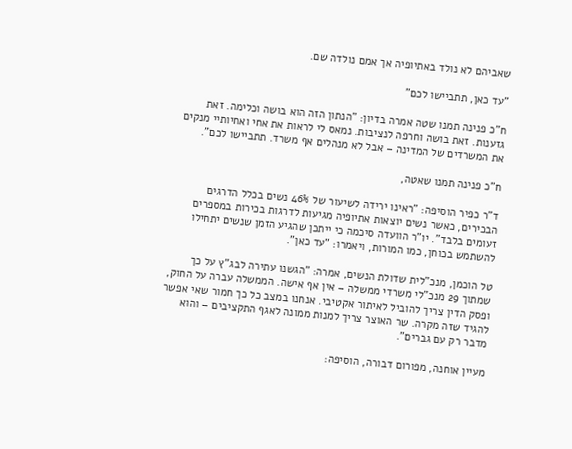שאביהם לא נולד באתיופיה אך אמם נולדה שם.

"עד כאן, תתביישו לכם"

ח"כ פנינה תמנו שטה אמרה בדיון: "הנתון הזה הוא בושה וכלימה. זאת גזענות. זאת בושה וחרפה לנציבות. נמאס לי לראות את אחי ואחיותיי מנקים את המשרדים של המדינה – אבל לא מנהלים אף משרד. תתביישו לכם".

ח"כ פנינה תמנו שאטה,

ד"ר כפיר הוסיפה: "ראינו ירידה לשיעור של 46% נשים בכלל הדרגים הבכירים, כאשר נשים יוצאות אתיופיה מגיעות לדרגות בכירות במספרים זעומים בלבד". יו"ר הוועדה סיכמה כי ייתכן שהגיע הזמן שנשים יתחילו להשתמש בכוחן, כמו המורות, ויאמרו: "עד כאן".

טל הוכמן, מנכ"לית שדולת הנשים, אמרה: "הגשנו עתירה לבג"ץ על כך שמתוך 29 מנכ"לי משרדי ממשלה – אין אף אישה. הממשלה עברה על החוק, ופסק הדין צריך להוביל לאיתור אקטיבי. אנחנו במצב כל כך חמור שאי אפשר להגיד שזה מקרה. שר האוצר צריך למנות ממונה לאגף התקציבים – והוא מדבר רק עם גברים".

מעיין אוחנה, מפורום דבורה, הוסיפה: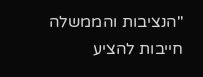"הנציבות והממשלה חייבות להציע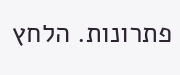פתרונות. הלחץ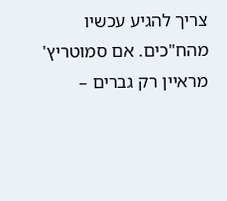צריך להגיע עכשיו מהח"כים. אם סמוטריץ' מראיין רק גברים –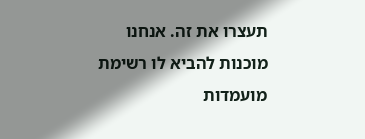תעצרו את זה. אנחנו מוכנות להביא לו רשימת מועמדות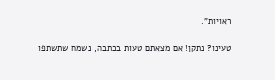ראויות".

טעינו? נתקן! אם מצאתם טעות בכתבה, נשמח שתשתפו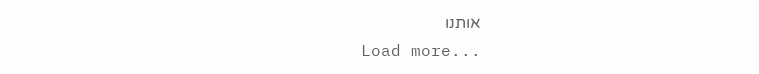אותנו
Load more...